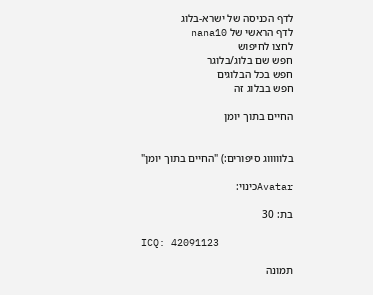לדף הכניסה של ישרא-בלוג
לדף הראשי של nana10
לחצו לחיפוש
חפש שם בלוג/בלוגר
חפש בכל הבלוגים
חפש בבלוג זה

החיים בתוך יומן


בלוווווג סיפורים:) "החיים בתוך יומן"

Avatarכינוי:

בת: 30

ICQ: 42091123

תמונה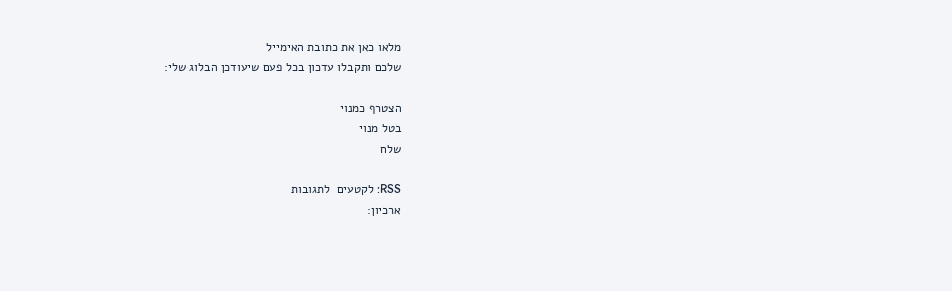מלאו כאן את כתובת האימייל
שלכם ותקבלו עדכון בכל פעם שיעודכן הבלוג שלי:

הצטרף כמנוי
בטל מנוי
שלח

RSS: לקטעים  לתגובות
ארכיון: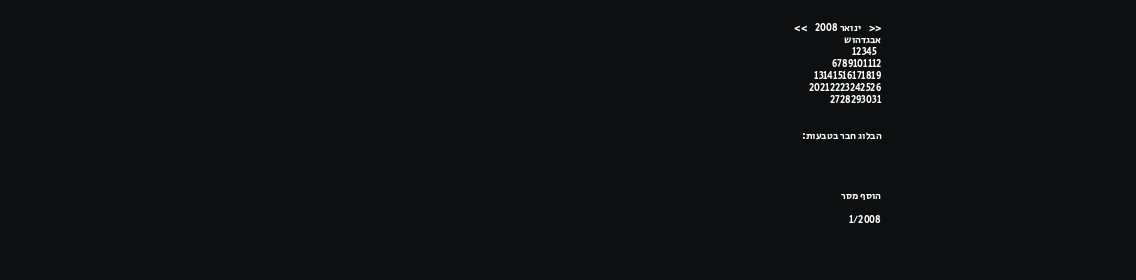<<    ינואר 2008    >>
אבגדהוש
  12345
6789101112
13141516171819
20212223242526
2728293031


הבלוג חבר בטבעות:




הוסף מסר

1/2008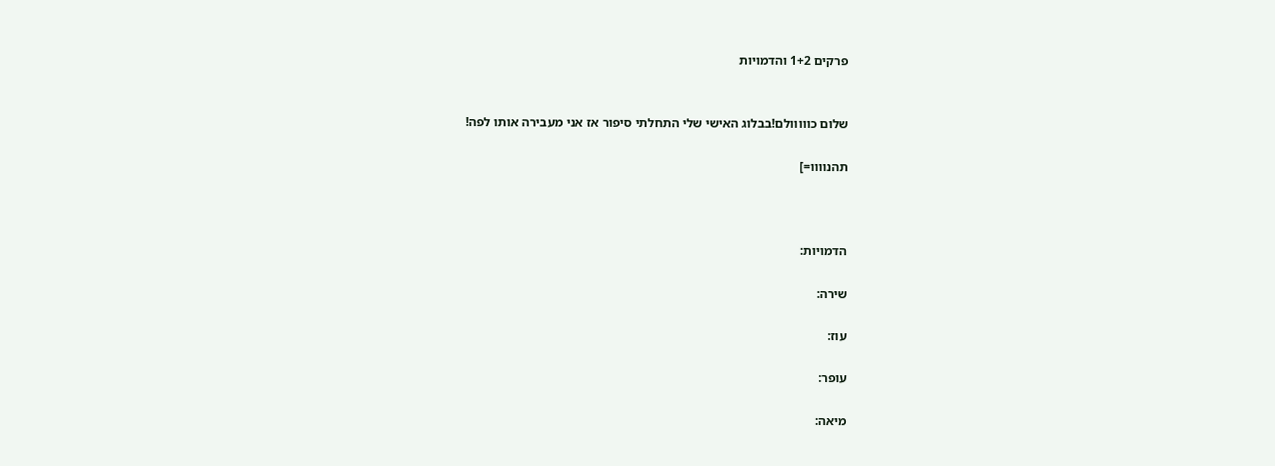פרקים 1+2 והדמויות


שלום כווווולם!בבלוג האישי שלי התחלתי סיפור אז אני מעבירה אותו לפה!

תהנוווו=]



הדמויות:

שירה:

עוז:

עופר:

מיאה: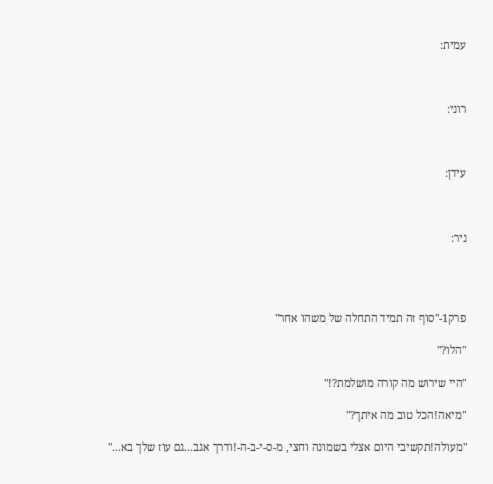עמית:



רוני:



עידן:



ניר:




פרק1-"סוף זה תמיד התחלה של משהו אחר"

"הלו?"

"היי שירוש מה קורה מושלמת?!"

"מיאה!הכל טוב מה איתך?"

"מעולה!תקשיבי היום אצלי בשמונה וחצי, מ-ס-י-ב-ה-!ודרך אגב...גם עוז שלך בא..."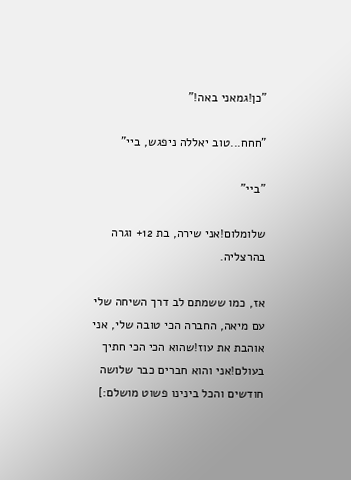"כן!גמאני באה!"

"חחח...טוב יאללה ניפגש, ביי"

"ביי"

שלומלום!אני שירה, בת 12+ וגרה בהרצליה.

אז, כמו ששמתם לב דרך השיחה שלי עם מיאה, החברה הכי טובה שלי, אני אוהבת את עוז!שהוא הכי הכי חתיך בעולם!אני והוא חברים כבר שלושה חודשים והכל בינינו פשוט מושלם:]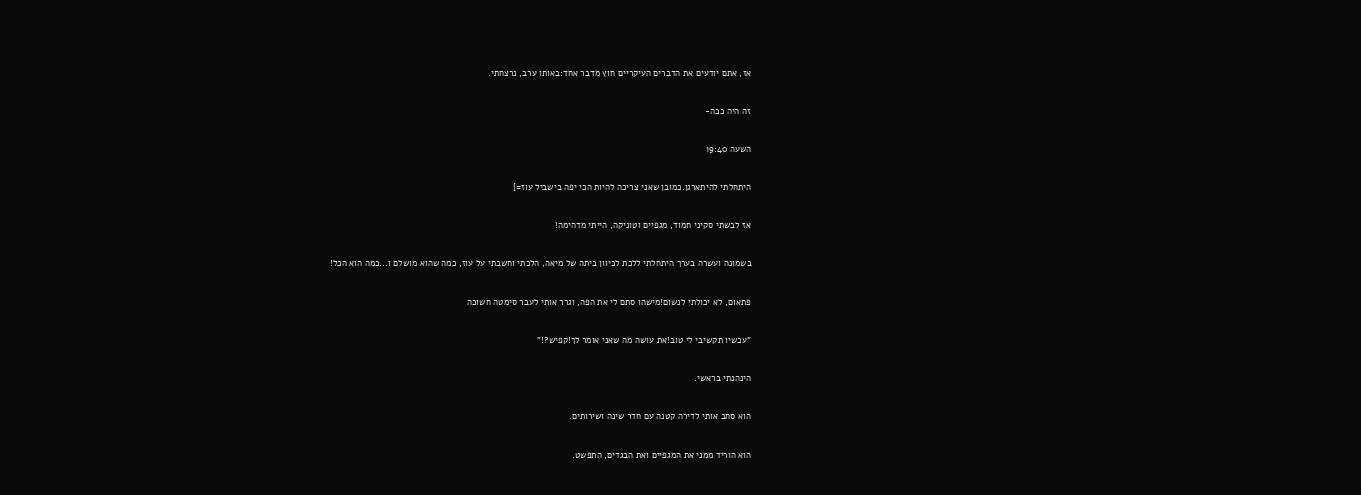אז, אתם יודעים את הדברים העיקריים חוץ מדבר אחד:באותו ערב, נרצחתי.

זה היה ככה-

השעה 19:40

היתחלתי להיתארגן.כמובן שאני צריכה להיות הכי יפה בישביל עוז=]

אז לבשתי סקיני חמוד, מגפיים וטוניקה, הייתי מדהימה!

בשמונה ועשרה בערך היתחלתי ללכת לכיוון ביתה של מיאה, הלכתי וחשבתי על עוז, כמה שהוא מושלם ו...כמה הוא הכל!

פתאום, לא יכולתי לנשום!מישהו סתם לי את הפה, וגרר אותי לעבר סימטה חשוכה

"עכשיו תקשיבי לי טוב!את עושה מה שאני אומר לך!קפיש?!"

הינהנתי בראשי.

הוא סחב אותי לדירה קטנה עם חדר שינה ושירותים.

הוא הוריד ממני את המגפיים ואת הבגדים, התפשט.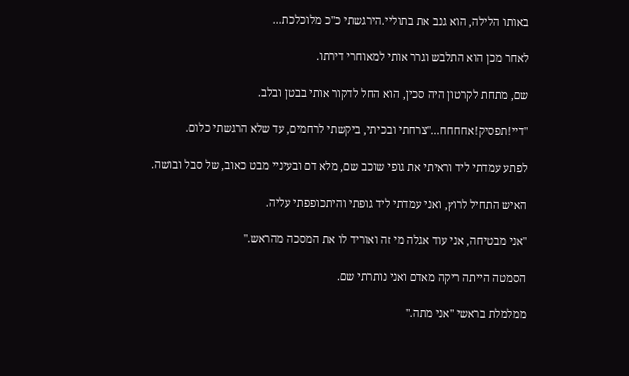באותו הלילה, הוא גנב את בתוליי.הירגשתי כ"כ מלוכלכת...

לאחר מכן הוא התלבש וגרר אותי למאוחרי דירתו.

שם, מתחת לקרטון היה סכין, הוא החל לדקור אותי בבטן ובלב.

"דיי!תפסיק!אחחחח..."צרחתי ובכיתי, ביקשתי לרחמים, עד שלא הרגשתי כלום.

לפתע עמדתי ליד וראיתי את גופי שוכב שם, מלא דם ובעיניי מבט כאוב, של סבל ובושה.

האיש התחיל לרוץ, ואני עמדתי ליד גופתי והיתכופפתי עליה.

"אני מבטיחה, אני עוד אגלה מי זה ואוריד לו את המסכה מהראש."

הסמטה הייתה ריקה מאדם ואני נותרתי שם.

ממלמלת בראשי "אני מתה."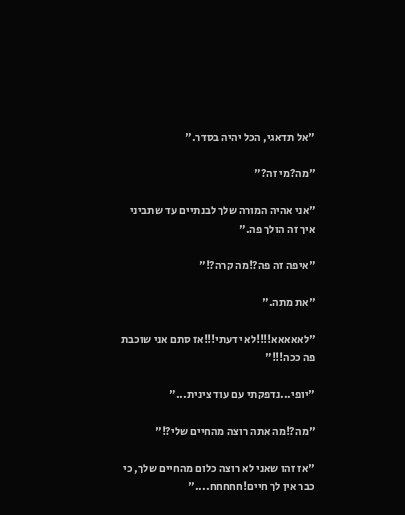"אל תדאגי, הכל יהיה בסדר."

"מה?מי זה?"

"אני אהיה המורה שלך לבנתיים עד שתביני איך זה הולך פה."

"איפה זה פה?!מה קרה?!"

"את מתה."

"לאאאאא!!!!לא ידעתי!!!אז סתם אני שוכבת פה ככה!!!"

"יופי...נדפקתי עם עוד צינית..."

"מה?!מה אתה רוצה מהחיים שלי?!"

"אז זהו שאני לא רוצה כלום מהחיים שלך, כי כבר אין לך חיים!חחחחח...."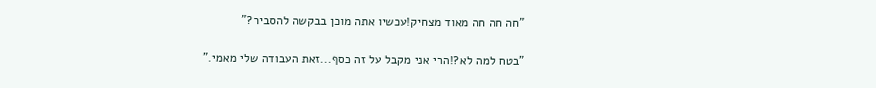"חה חה חה מאוד מצחיק!עכשיו אתה מוכן בבקשה להסביר?"

"בטח למה לא?!הרי אני מקבל על זה כסף...זאת העבודה שלי מאמי."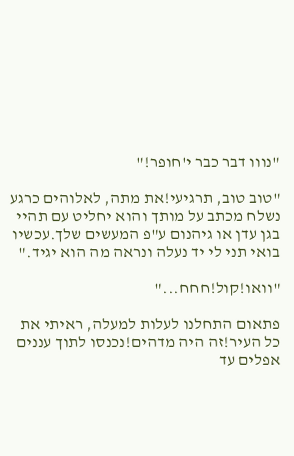"נווו דבר כבר י'חופר!"

"טוב טוב, תרגיעי!את מתה, לאלוהים כרגע נשלח מכתב על מותך והוא יחליט עם תהיי בגן עדן או גיהנום ע"פ המעשים שלך.עכשיו בואי תני לי יד נעלה ונראה מה הוא יגיד."

"וואו!קול!חחח..."

פתאום התחלנו לעלות למעלה, ראיתי את כל העיר!זה היה מדהים!נכנסו לתוך עננים אפלים עד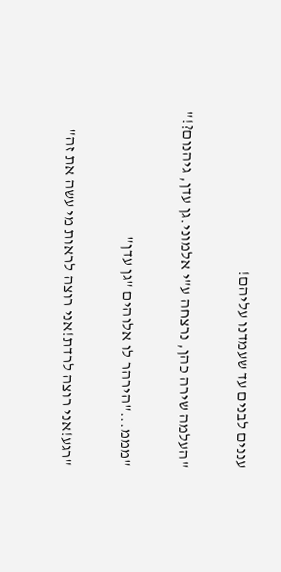עננים לבנים עד שעמדנו עליהם!

"העלמה שירה כהן, נרצחה ע"י אלמוני.גן עדן, גיהנום?!"

"מממ..."הירהר לו אלוהים "גן עדן"

"רגע!אני רוצה לרדת!אני רוצה לראות מי עשה את זה"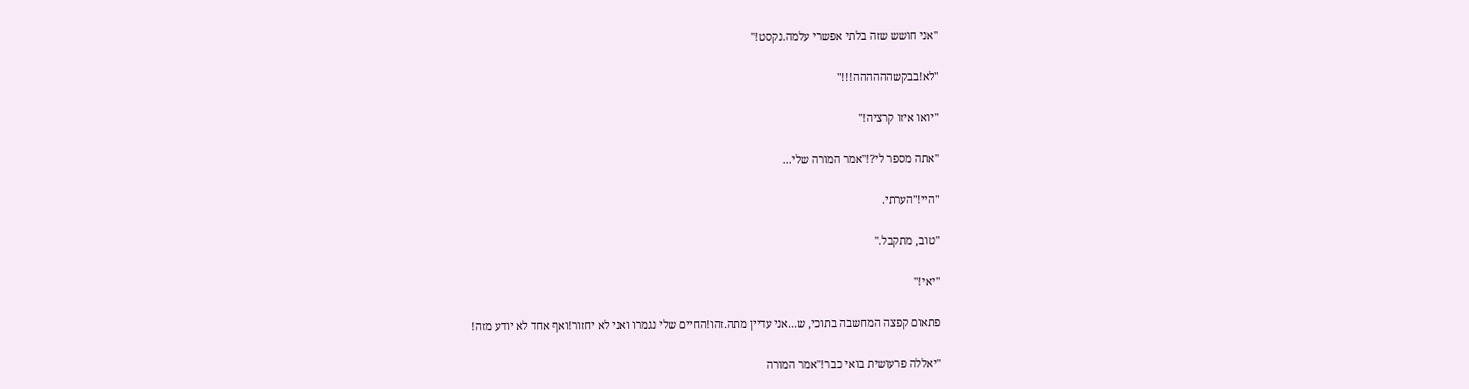"אני חושש שזה בלתי אפשרי עלמה.נקסט!"

"לא!בבקשהההההה!!!"

"יואו איזו קרציה!"

"אתה מספר לי?!"אמר המורה שלי...

"היי!"הערתי.

"טוב, מתקבל."

"יאי!"

פתאום קפצה המחשבה בתוכי, ש...אני עדיין מתה.זהו!החיים שלי נגמרו ואני לא יחזור!ואף אחד לא יודע מזה!

"יאללה פרעושית בואי כבר!"אמר המורה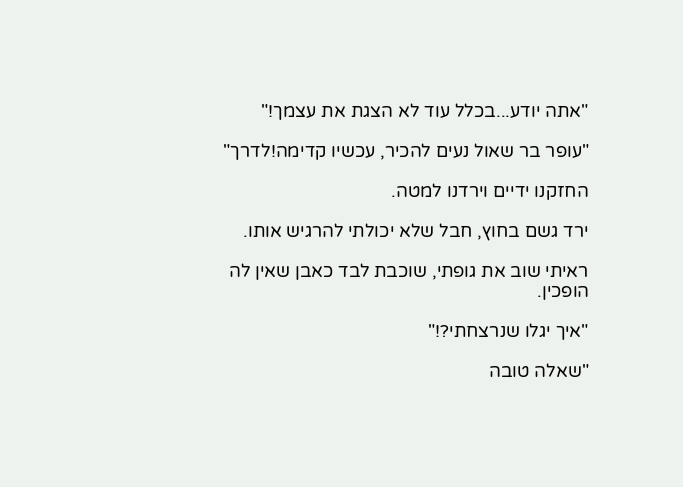"אתה יודע...בכלל עוד לא הצגת את עצמך!"

"עופר בר שאול נעים להכיר, עכשיו קדימה!לדרך"

החזקנו ידיים וירדנו למטה.

ירד גשם בחוץ, חבל שלא יכולתי להרגיש אותו.

ראיתי שוב את גופתי, שוכבת לבד כאבן שאין לה הופכין.

"איך יגלו שנרצחתי?!"

"שאלה טובה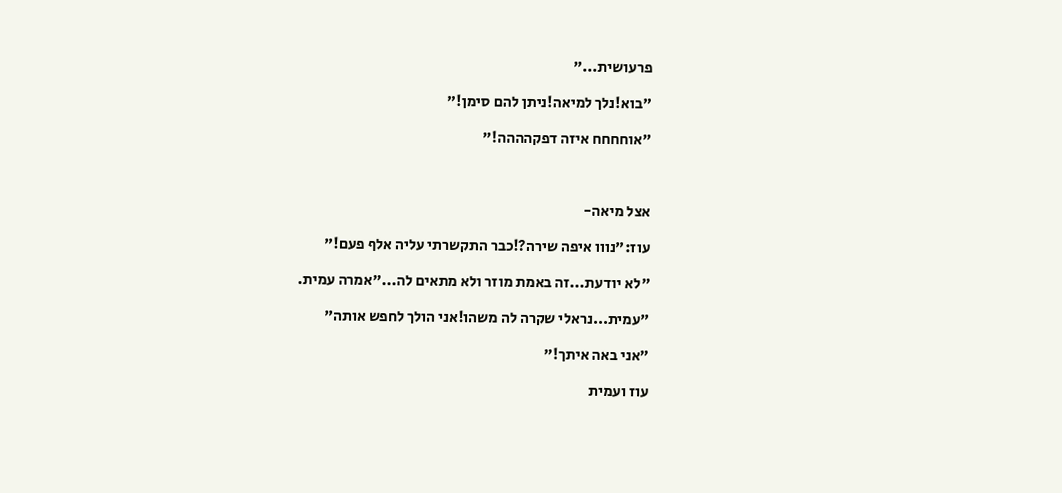פרעושית..."

"בוא!נלך למיאה!ניתן להם סימן!"

"אוחחחח איזה דפקהההה!"



אצל מיאה-

עוז:"נווו איפה שירה?!כבר התקשרתי עליה אלף פעם!"

"לא יודעת...זה באמת מוזר ולא מתאים לה..."אמרה עמית.

"עמית...נראלי שקרה לה משהו!אני הולך לחפש אותה"

"אני באה איתך!"

עוז ועמית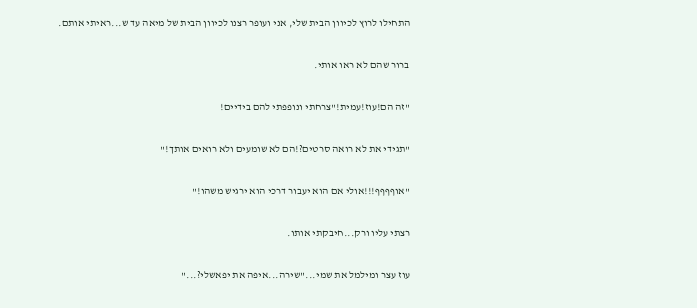התחילו לרוץ לכיוון הבית שלי, אני ועופר רצנו לכיוון הבית של מיאה עד ש...ראיתי אותם.

ברור שהם לא ראו אותי.

"זה הם!עוז!עמית!"צרחתי ונופפתי להם בידיים!

"תגידי את לא רואה סרטים?!הם לא שומעים ולא רואים אותך!"

"אוףףףף!!!אולי אם הוא יעבור דרכי הוא ירגיש משהו!"

רצתי עליו ורק...חיבקתי אותו.

עוז עצר ומילמל את שמי..."שירה...איפה את יפאשלי?..."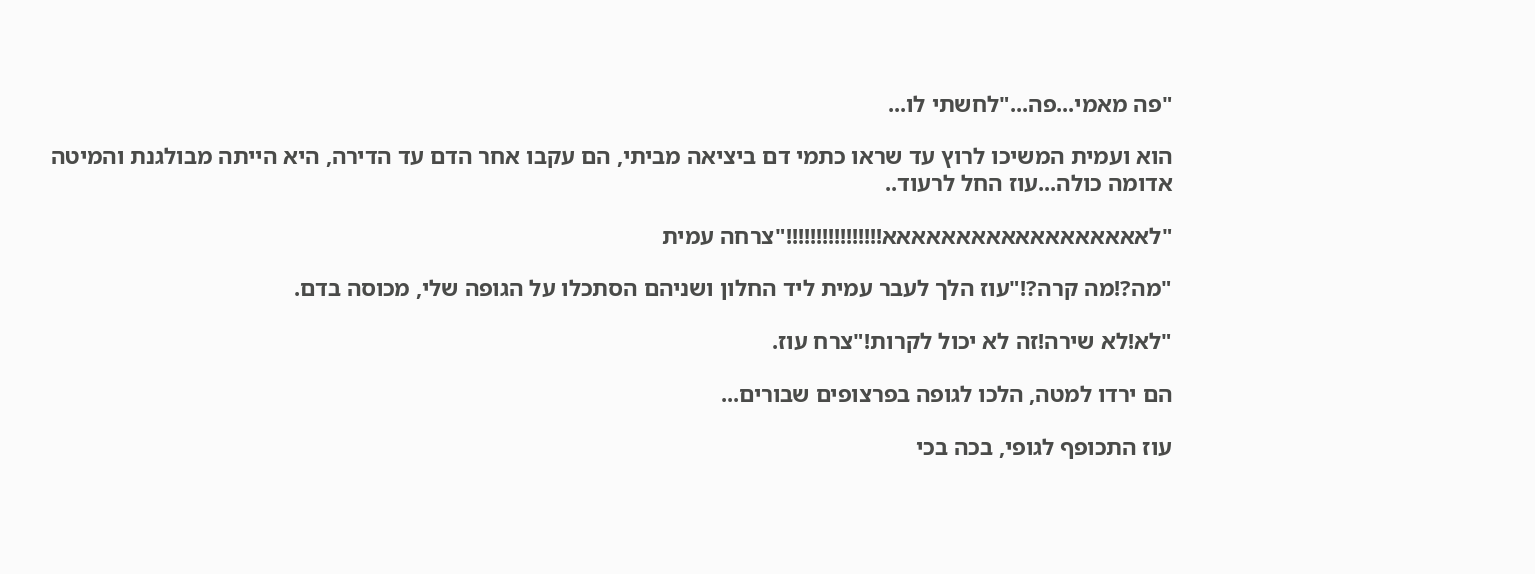"פה מאמי...פה..."לחשתי לו...

הוא ועמית המשיכו לרוץ עד שראו כתמי דם ביציאה מביתי, הם עקבו אחר הדם עד הדירה, היא הייתה מבולגנת והמיטה אדומה כולה...עוז החל לרעוד..

"לאאאאאאאאאאאאאאאאאא!!!!!!!!!!!!!!!!"צרחה עמית

"מה?!מה קרה?!"עוז הלך לעבר עמית ליד החלון ושניהם הסתכלו על הגופה שלי, מכוסה בדם.

"לא!לא שירה!זה לא יכול לקרות!"צרח עוז.

הם ירדו למטה, הלכו לגופה בפרצופים שבורים...

עוז התכופף לגופי, בכה בכי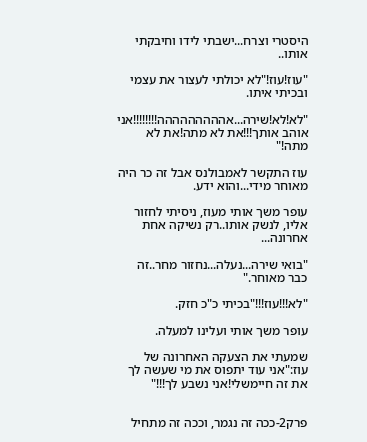היסטרי וצרח...ישבתי לידו וחיבקתי אותו..

"עוז!עוז!"לא יכולתי לעצור את עצמי ובכיתי איתו.

"לא!לא!שירה...אההההההההה!!!!!!!!אני אוהב אותך!!!את לא מתה!את לא מתה!"

עוז התקשר לאמבולנס אבל זה כר היה מאוחר מידי...והוא ידע.

עופר משך אותי מעוז, ניסיתי לחזור אליו, לנשק אותו..רק נשיקה אחת אחרונה...

"בואי שירה...נעלה...נחזור מחר..זה כבר מאוחר."

"לא!!!עוז!!!"בכיתי כ"כ חזק.

עופר משך אותי ועלינו למעלה.

שמעתי את הצעקה האחרונה של עוז:"אני עוד יתפוס את מי שעשה לך את זה חיימשלי!אני נשבע לך!!!"


פרק2-ככה זה נגמר, וככה זה מתחיל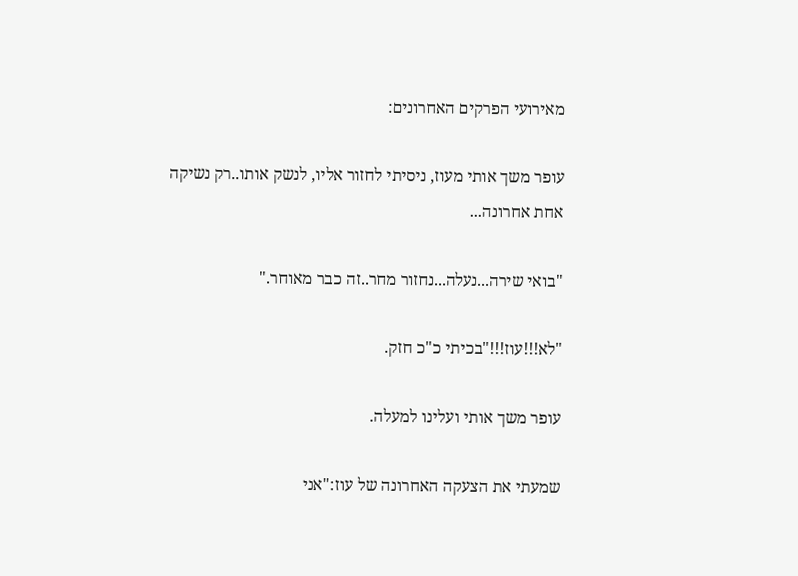מאירועי הפרקים האחרונים:

עופר משך אותי מעוז, ניסיתי לחזור אליו, לנשק אותו..רק נשיקה אחת אחרונה...

"בואי שירה...נעלה...נחזור מחר..זה כבר מאוחר."

"לא!!!עוז!!!"בכיתי כ"כ חזק.

עופר משך אותי ועלינו למעלה.

שמעתי את הצעקה האחרונה של עוז:"אני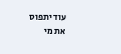עוד יתפוס את מי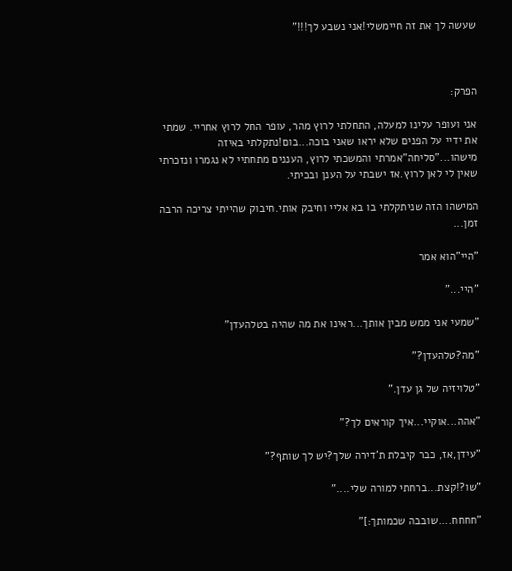שעשה לך את זה חיימשלי!אני נשבע לך!!!"



הפרק:

אני ועופר עלינו למעלה, התחלתי לרוץ מהר, עופר החל לרוץ אחריי. שמתי את ידיי על הפנים שלא יראו שאני בוכה...בום!נתקלתי באיזה מישהו..."סליחה"אמרתי והמשכתי לרוץ, העננים מתחתיי לא נגמרו ונזכרתי שאין לי לאן לרוץ.אז ישבתי על הענן ובכיתי.

המישהו הזה שניתקלתי בו בא אליי וחיבק אותי.חיבוק שהייתי צריכה הרבה זמן...

"היי"הוא אמר

"היי..."

"שמעי אני ממש מבין אותך...ראינו את מה שהיה בטלהעדן"

"מה?טלהעדן?"

"טלויזיה של גן עדן."

"אהה...אוקיי...איך קוראים לך?"

"עידן,אז, כבר קיבלת ת'דירה שלך?יש לך שותף?"

"שו?!קצת...ברחתי למורה שלי...."

"חחחח....שובבה שכמותך:]"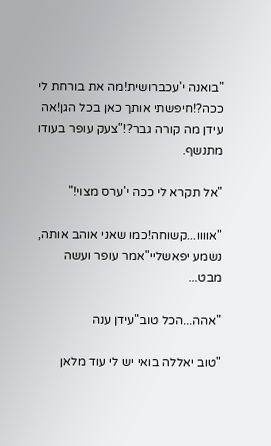"בואנה י'עכברושית!מה את בורחת לי ככה?!חיפשתי אותך כאן בכל הגן!אה עידן מה קורה גבר?!"צעק עופר בעודו מתנשף.

"אל תקרא לי ככה י'ערס מצוי!"

"אוווו...קשוחה!כמו שאני אוהב אותה, נשמע יפאשליי"אמר עופר ועשה מבט...

"אהה...הכל טוב"עידן ענה

"טוב יאללה בואי יש לי עוד מלאן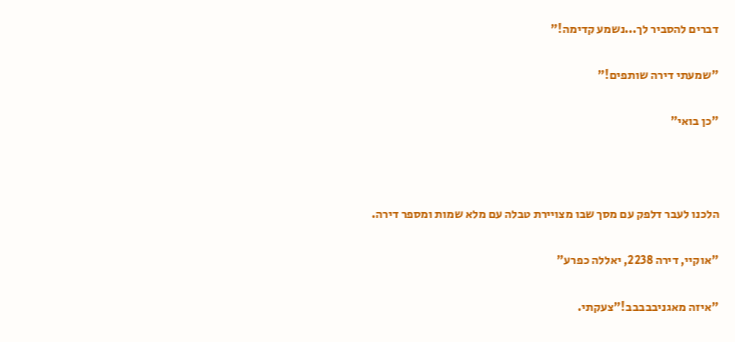דברים להסביר לך...נשמע קדימה!"

"שמעתי דירה שותפים!"

"כן בואי"



הלכנו לעבר דלפק עם מסך שבו מצויירת טבלה עם מלא שמות ומספר דירה.

"אוקיי, דירה 2238, יאללה כפרע"

"איזה מאגניבבבבב!"צעקתי.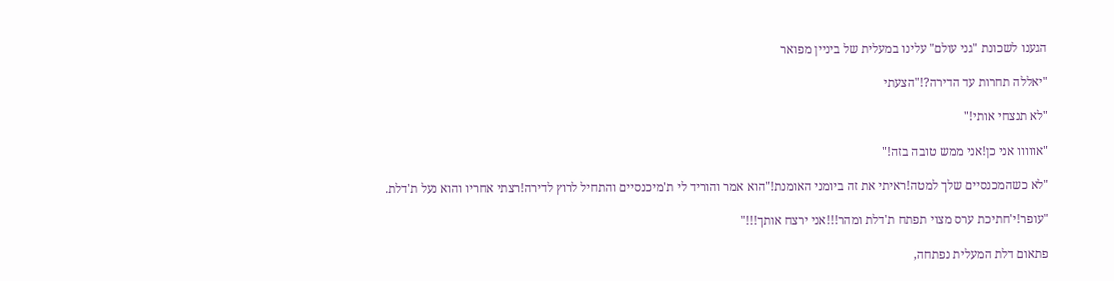הגענו לשכונת "גני עולם" עלינו במעלית של ביניין מפואר

"יאללה תחרות עד הדירה?!"הצעתי

"לא תנצחי אותי!"

"אווווו אני כן!אני ממש טובה בזה!"

"לא כשהמכנסיים שלך למטה!ראיתי את זה ביומני האומנת!"הוא אמר והוריד לי ת'מיכנסיים והתחיל לרוץ לדירה!רצתי אחריו והוא נעל ת'דלת.

"עופר!י'חתיכת ערס מצוי תפתח ת'דלת ומהר!!!אני ירצח אותך!!!"

פתאום דלת המעלית נפתחה,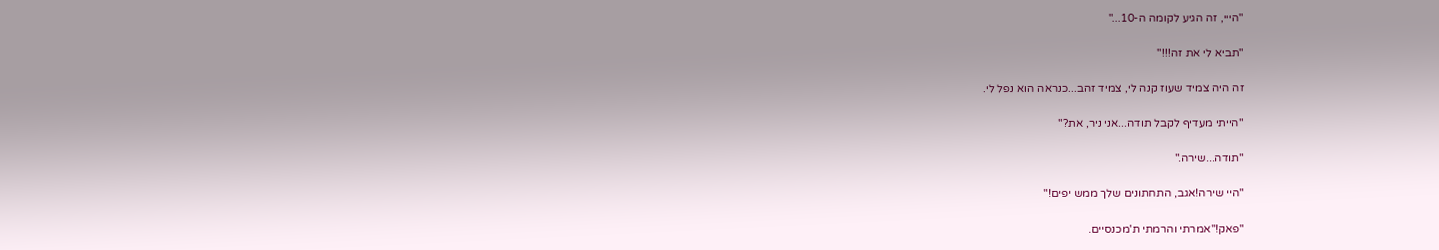"הייי, זה הגיע לקומה ה-10..."

"תביא לי את זה!!!"

זה היה צמיד שעוז קנה לי, צמיד זהב...כנראה הוא נפל לי.

"הייתי מעדיף לקבל תודה...אני ניר, את?"

"תודה...שירה."

"היי שירה!אגב, התחתונים שלך ממש יפים!"

"פאק!"אמרתי והרמתי ת'מכנסיים.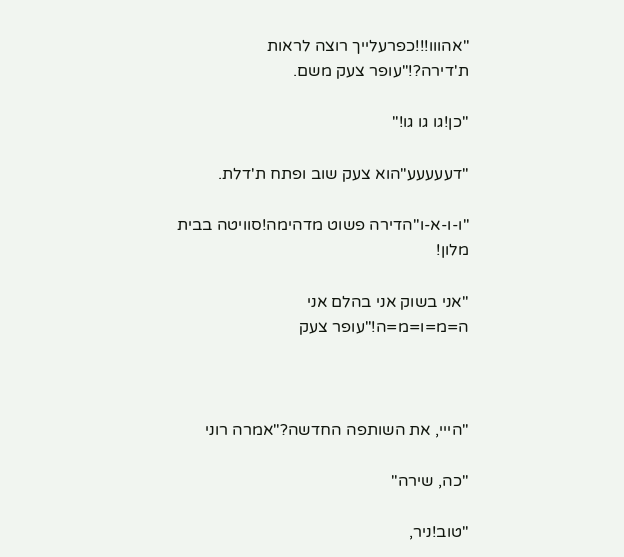"אהווו!!!כפרעלייך רוצה לראות ת'דירה?!"עופר צעק משם.

"כן!גו גו גו!"

"דעעעעע"הוא צעק שוב ופתח ת'דלת.

"ו-ו-א-ו"הדירה פשוט מדהימה!סוויטה בבית מלון!

"אני בשוק אני בהלם אני ה=מ=ו=מ=ה!"עופר צעק



"הייי, את השותפה החדשה?"אמרה רוני

"כה, שירה"

"טוב!ניר,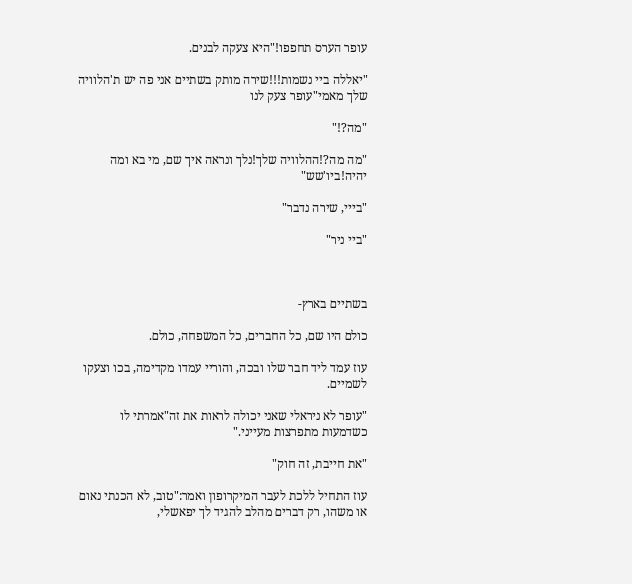עופר הערס תחפפו!"היא צעקה לבנים.

"יאללה ביי נשמות!!!שירה מותק בשתיים אני פה יש ת'הלוויה שלך מאמי"עופר צעק לנו

"מה?!"

"מה מה?!ההלוויה שלך!נלך ונראה איך שם, מי בא ומה יהיה!ביו'שש"

"בייי, שירה נדבר"

"ביי ניר"



בשתיים בארץ-

כולם היו שם, כל החברים, כל המשפחה, כולם.

עוז עמד ליד חבר שלו ובכה, והוריי עמדו מקדימה, בכו וצעקו לשמיים.

"עופר לא ניראלי שאני יכולה לראות את זה"אמרתי לו כשדמעות מתפרצות מעייני."

"את חייבת, זה חוק"

עוז התחיל ללכת לעבר המיקרופון ואמר:"טוב, לא הכנתי נאום או משהו, רק דברים מהלב להגיד לך יפאשלי,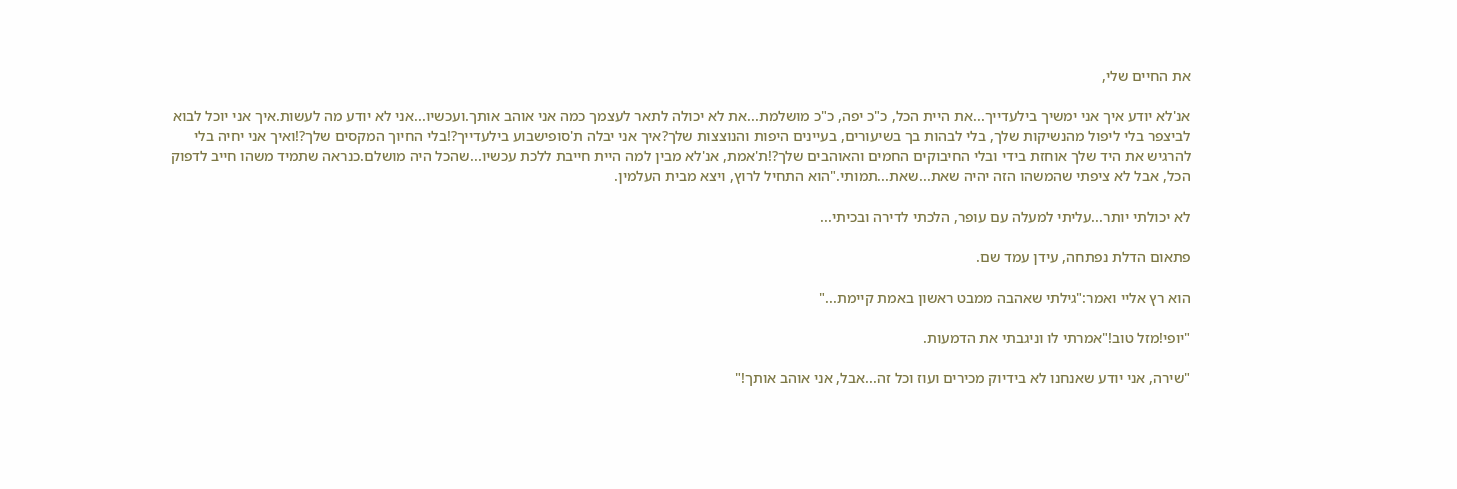את החיים שלי,

אנ'לא יודע איך אני ימשיך בילעדייך...את היית הכל, כ"כ יפה, כ"כ מושלמת...את לא יכולה לתאר לעצמך כמה אני אוהב אותך.ועכשיו...אני לא יודע מה לעשות.איך אני יוכל לבוא לביצפר בלי ליפול מהנשיקות שלך, בלי לבהות בך בשיעורים, בעיינים היפות והנוצצות שלך?איך אני יבלה ת'סופישבוע בילעדייך?!בלי החיוך המקסים שלך?!ואיך אני יחיה בלי להרגיש את היד שלך אוחזת בידי ובלי החיבוקים החמים והאוהבים שלך?!ת'אמת, אנ'לא מבין למה היית חייבת ללכת עכשיו...שהכל היה מושלם.כנראה שתמיד משהו חייב לדפוק הכל, אבל לא ציפתי שהמשהו הזה יהיה שאת...שאת...תמותי."הוא התחיל לרוץ, ויצא מבית העלמין.

לא יכולתי יותר...עליתי למעלה עם עופר, הלכתי לדירה ובכיתי...

פתאום הדלת נפתחה, עידן עמד שם.

הוא רץ אליי ואמר:"גילתי שאהבה ממבט ראשון באמת קיימת..."

"יופי!מזל טוב!"אמרתי לו וניגבתי את הדמעות.

"שירה, אני יודע שאנחנו לא בידיוק מכירים ועוז וכל זה...אבל, אני אוהב אותך!"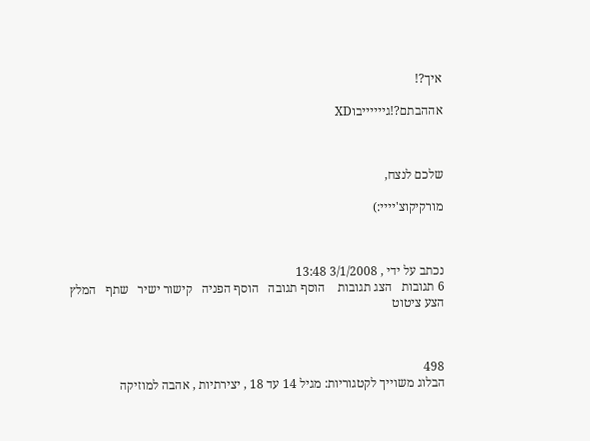איך?!

אההבתם?!גייייייבוXD



שלכם לנצח,

מורקיקוצ'יייי:)



נכתב על ידי , 3/1/2008 13:48
6 תגובות   הצג תגובות    הוסף תגובה   הוסף הפניה   קישור ישיר   שתף   המלץ   הצע ציטוט



498
הבלוג משוייך לקטגוריות: מגיל 14 עד 18 , יצירתיות , אהבה למוזיקה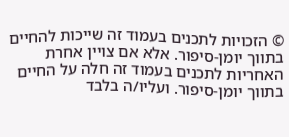© הזכויות לתכנים בעמוד זה שייכות להחיים בתווך יומן-סיפור. אלא אם צויין אחרת
האחריות לתכנים בעמוד זה חלה על החיים בתווך יומן-סיפור. ועליו/ה בלבד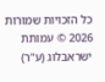כל הזכויות שמורות 2026 © עמותת ישראבלוג (ע"ר)